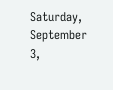Saturday, September 3,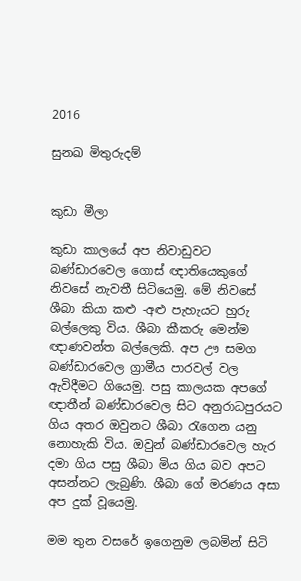2016

සුනඛ මිතුරුදම්


කුඩා මීලා

කුඩා කාලයේ අප නිවාඩුවට බණ්ඩාරවෙල ගොස් ඥාතියෙකුගේ නිවසේ නැවතී සිටියෙමු. මේ නිවසේ ශීබා කියා කළු -අළු පැහැයට හුරු බල්ලෙකු විය. ශීබා කීකරු මෙන්ම ඥාණවන්ත බල්ලෙකි. අප ඌ සමග බණ්ඩාරවෙල ග්‍රාමීය පාරවල් වල ඇවිදීමට ගියෙමු. පසු කාලයක අපගේ ඥාතීන් බණ්ඩාරවෙල සිට අනුරාධපුරයට ගිය අතර ඔවුනට ශීබා රැගෙන යනු නොහැකි විය. ඔවුන් බණ්ඩාරවෙල හැර දමා ගිය පසු ශීබා මිය ගිය බව අපට අසන්නට ලැබුණි. ශීබා ගේ මරණය අසා අප දුක් වූයෙමු.

මම තුන වසරේ ඉගෙනුම ලබමින් සිටි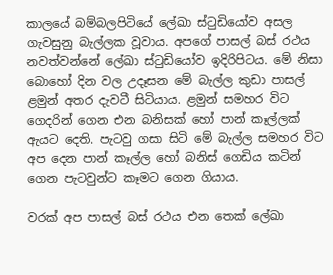කාලයේ බම්බලපිටියේ ලේඛා ස්ටුඩියෝව අසල ගැවසුනු බැල්ලක වූවාය. අපගේ පාසල් බස් රථය නවත්වන්නේ ලේඛා ස්ටුඩියෝව ඉදිරිපිටය. මේ නිසා බොහෝ දින වල උදෑසන මේ බැල්ල කුඩා පාසල් ළමුන් අතර දැවටී සිටියාය. ළමුන් සමහර විට ගෙදරින් ගෙන එන බනිසක් හෝ පාන් කෑල්ලක් ඇයට දෙති. පැටවු ගසා සිටි මේ බැල්ල සමහර විට අප දෙන පාන් කෑල්ල හෝ බනිස් ගෙඩිය කටින් ගෙන පැටවුන්ට කෑමට ගෙන ගියාය.

වරක් අප පාසල් බස් රථය එන තෙක් ලේඛා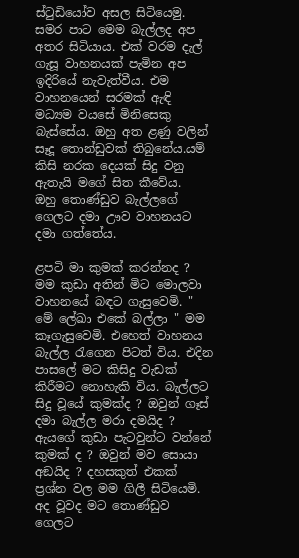ස්ටුඩියෝව අසල සිටියෙමු. සමර පාට මෙම බැල්ලද අප අතර සිටියාය. එක් වරම දැල් ගැසූ වාහනයක් පැමින අප ඉදිරියේ නැවැත්වීය. එම වාහනයෙන් සරමක් ඇඳි මධ්‍යම වයසේ මිනිසෙකු බැස්සේය. ඔහු අත ළණු වලින් සෑදූ තොන්ඩුවක් තිබුනේය.යම් කිසි නරක දෙයක් සිදු වනු ඇතැයි මගේ සිත කීවේය.  ඔහු තොණ්ඩුව බැල්ලගේ ගෙලට දමා ඌව වාහනයට දමා ගත්තේය.

ළපටි මා කුමක් කරන්නද ? මම කුඩා අතින් මිට මොලවා වාහනයේ බඳට ගැසුවෙමි. " මේ ලේඛා එකේ බල්ලා " මම කෑගැසුවෙමි. එහෙත් වාහනය බැල්ල රැගෙන පිටත් විය. එදින පාසලේ මට කිසිදු වැඩක් කිරීමට නොහැකි විය. බැල්ලට සිදු වූයේ කුමක්ද ? ඔවුන් ගෑස් දමා බැල්ල මරා දමයිද ? ඇයගේ කුඩා පැටවුන්ට වන්නේ කුමක් ද ? ඔවුන් මව සොයා අඞයිද ? දහසකුත් එකක් ප්‍රශ්න වල මම ගිලී සිටියෙමි. අද වූවද මට තොණ්ඩුව ගෙලට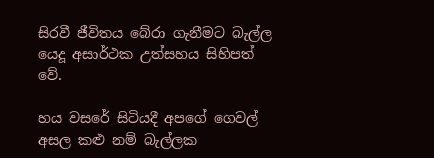සිරවී ජීවිතය බේරා ගැනීමට බැල්ල යෙදූ අසාර්ථක උත්සහය සිහිපත් වේ.

හය වසරේ සිටියදී අපගේ ගෙවල් අසල කළු නම් බැල්ලක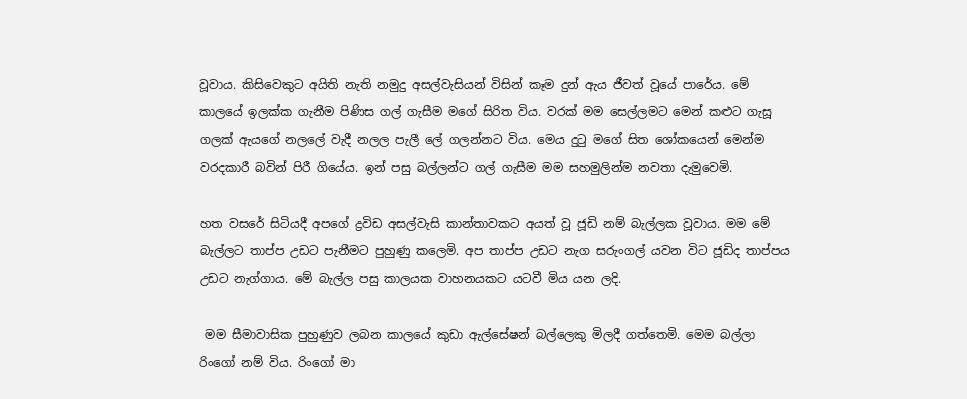වූවාය. කිසිවෙකුට අයිති නැති නමුදු අසල්වැසියන් විසින් කෑම දුන් ඇය ජීවත් වූයේ පාරේය. මේ කාලයේ ඉලක්ක ගැනීම පිණිස ගල් ගැසීම මගේ සිරිත විය. වරක් මම සෙල්ලමට මෙන් කළුට ගැසූ ගලක් ඇයගේ නලලේ වැදී නලල පැලී ලේ ගලන්නට විය. මෙය දුටු මගේ සිත ශෝකයෙන් මෙන්ම වරදකාරී බවින් පිරී ගියේය. ඉන් පසු බල්ලන්ට ගල් ගැසීම මම සහමුලින්ම නවතා දැමුවෙමි.

හත වසරේ සිටියදී අපගේ ද්‍රවිඩ අසල්වැසි කාන්තාවකට අයත් වූ ජූඩි නම් බැල්ලක වූවාය. මම මේ බැල්ලට තාප්ප උඩට පැනීමට පුහුණු කලෙමි. අප තාප්ප උඩට නැග සරුංගල් යවන විට ජූඩිද තාප්පය උඩට නැග්ගාය. මේ බැල්ල පසු කාලයක වාහනයකට යටවී මිය යන ලදි.

 මම සීමාවාසික පුහුණුව ලබන කාලයේ කුඩා ඇල්සේෂන් බල්ලෙකු මිලදී ගත්තෙමි. මෙම බල්ලා රිංගෝ නම් විය. රිංගෝ මා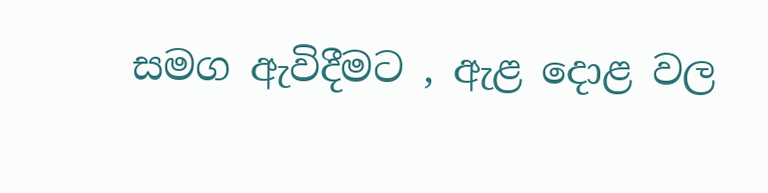සමග ඇවිදීමට , ඇළ දොළ වල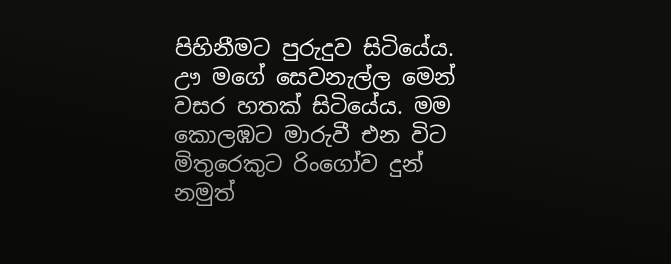පිහිනීමට පුරුදුව සිටියේය. ඌ මගේ සෙවනැල්ල මෙන් වසර හතක් සිටියේය. මම කොලඹට මාරුවී එන විට මිතුරෙකුට රිංගෝව දුන් නමුත්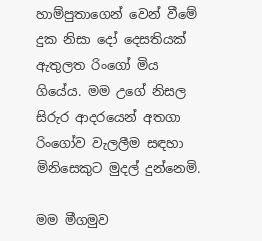හාම්පුතාගෙන් වෙන් වීමේ දුක නිසා දෝ දෙසතියක් ඇතුලත රිංගෝ මිය ගියේය. මම උගේ නිසල සිරුර ආදරයෙන් අතගා රිංගෝව වැලලීම සඳහා මිනිසෙකුට මුදල් දුන්නෙමි.

මම මීගමුව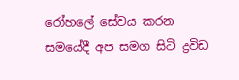රෝහලේ සේවය කරන සමයේදී අප සමග සිටි ද්‍රවිඩ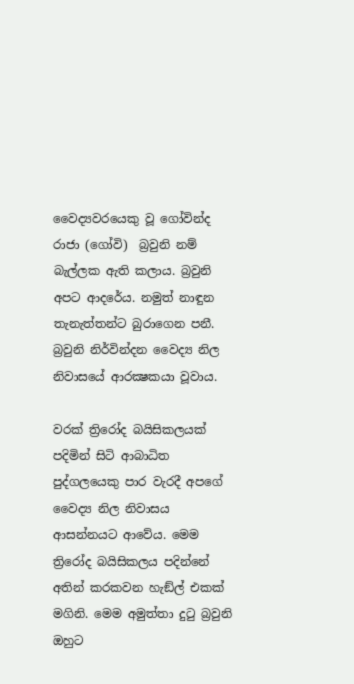වෛද්‍යවරයෙකු වූ ගෝවින්ද රාජා (ගෝවි)  බ්‍රවුනි නම් බැල්ලක ඇති කලාය. බ්‍රවුනි අපට ආදරේය. නමුත් නාඳුන තැනැත්තන්ට බුරාගෙන පනී. බ්‍රවුනි නිර්වින්දන වෛද්‍ය නිල නිවාසයේ ආරක්‍ෂකයා වූවාය.

වරක් ත්‍රිරෝද බයිසිකලයක් පදිමින් සිටි ආබාධිත පුද්ගලයෙකු පාර වැරදී අපගේ වෛද්‍ය නිල නිවාසය ආසන්නයට ආවේය. මෙම ත්‍රිරෝද බයිසිකලය පදින්නේ අතින් කරකවන හැඞ්ල් එකක් මගිනි. මෙම අමුත්තා දුටු බ්‍රවුනි ඔහුට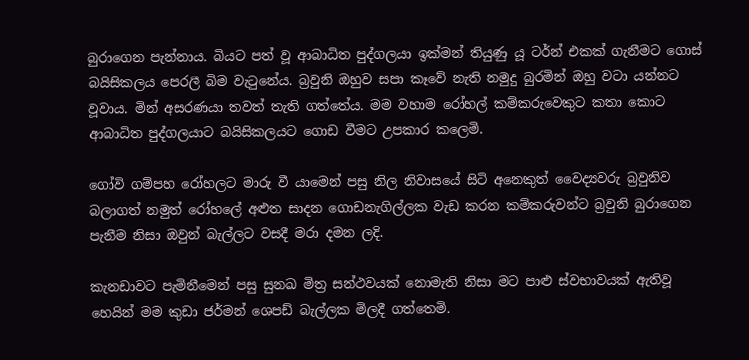බුරාගෙන පැන්නාය. බියට පත් වූ ආබාධිත පුද්ගලයා ඉක්මන් තියුණු යූ ටර්න් එකක් ගැනීමට ගොස් බයිසිකලය පෙරලී බිම වැටුනේය. බ්‍රවුනි ඔහුව සපා කෑවේ නැති නමුදු බුරමින් ඔහු වටා යන්නට වූවාය. මින් අසරණයා තවත් තැති ගත්තේය. මම වහාම රෝහල් කම්කරුවෙකුට කතා කොට ආබාධිත පුද්ගලයාට බයිසිකලයට ගොඩ වීමට උපකාර කලෙමි.

ගෝවි ගම්පහ රෝහලට මාරු වී යාමෙන් පසු නිල නිවාසයේ සිටි අනෙකුත් වෛද්‍යවරු බ්‍රවුනිව බලාගත් නමුත් රෝහලේ අළුත සාදන ගොඩනැගිල්ලක වැඩ කරන කම්කරුවන්ට බ්‍රවුනි බුරාගෙන පැනීම නිසා ඔවුන් බැල්ලට වසදී මරා දමන ලදි.

කැනඩාවට පැමිනීමෙන් පසු සුනඛ මිත්‍ර සන්ථවයක් නොමැති නිසා මට පාළු ස්වභාවයක් ඇතිවූ හෙයින් මම කුඩා ජර්මන් ශෙපඩ් බැල්ලක මිලදී ගත්තෙමි.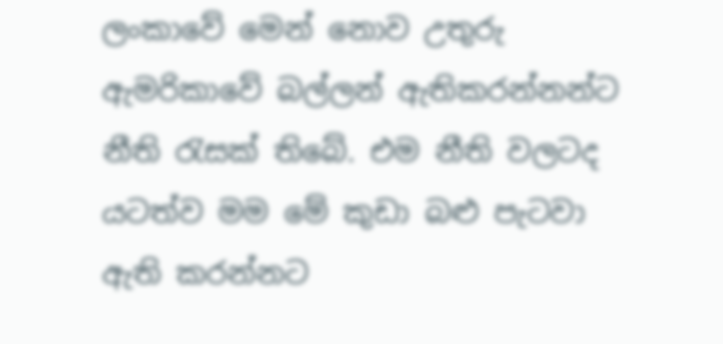ලංකාවේ මෙන් නොව උතුරු ඇමරිකාවේ බල්ලන් ඇතිකරන්නන්ට නීති රැසක් තිබේ. එම නීති වලටද යටත්ව මම මේ කුඩා බළු පැටවා ඇති කරන්නට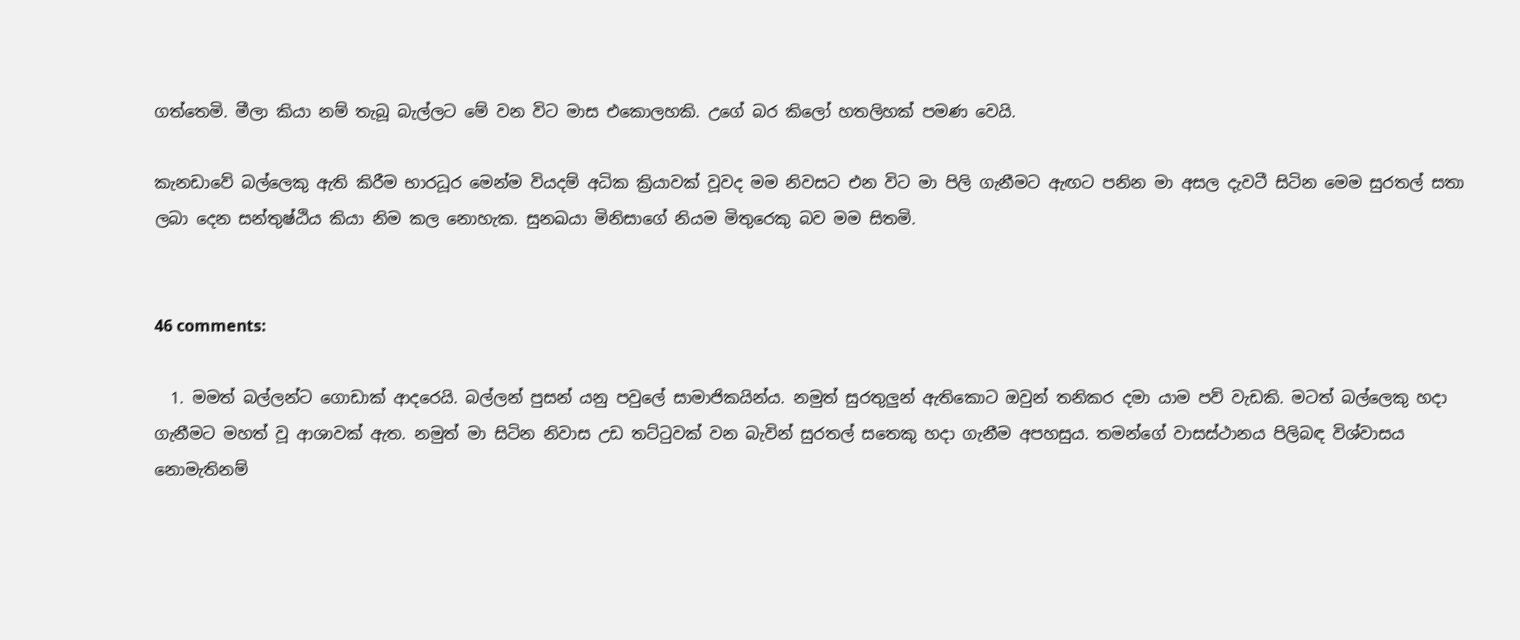ගත්තෙමි. මීලා කියා නම් තැබූ බැල්ලට මේ වන විට මාස එකොලහකි. උගේ බර කිලෝ හතලිහක් පමණ වෙයි.

කැනඩාවේ බල්ලෙකු ඇති කිරීම භාරධූර මෙන්ම වියදම් අධික ක්‍රියාවක් වූවද මම නිවසට එන විට මා පිලි ගැනීමට ඇඟට පනින මා අසල දැවටී සිටින මෙම සුරතල් සතා ලබා දෙන සන්තුෂ්ඨිය කියා නිම කල නොහැක. සුනඛයා මිනිසාගේ නියම මිතුරෙකු බව මම සිතමි.


46 comments:

  1. මමත් බල්ලන්ට ගොඩාක් ආදරෙයි. බල්ලන් පුසන් යනු පවුලේ සාමාජිකයින්ය. නමුත් සුරතුලුන් ඇතිකොට ඔවුන් තනිකර දමා යාම පව් වැඩකි. මටත් බල්ලෙකු හදා ගැනීමට මහත් වූ ආශාවක් ඇත. නමුත් මා සිටින නිවාස උඩ තට්ටුවක් වන බැවින් සුරතල් සතෙකු හදා ගැනීම අපහසුය. තමන්ගේ වාසස්ථානය පිලිබඳ විශ්වාසය නොමැතිනම්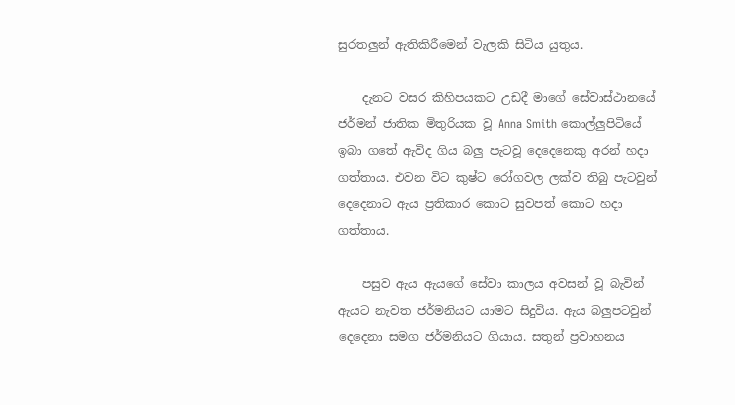සුරතලුන් ඇතිකිරීමෙන් වැලකි සිටිය යුතුය.

    දැනට වසර කිහිපයකට උඩදී මාගේ සේවාස්ථානයේ ජර්මන් ජාතික මිතුරියක වූ Anna Smith කොල්ලුපිටියේ ඉබා ගතේ ඇවිද ගිය බලු පැටවූ දෙදෙනෙකු අරන් හදා ගත්තාය. එවන විට කුෂ්ට රෝගවල ලක්ව තිබු පැටවුන් දෙදෙනාට ඇය ප්‍රතිකාර කොට සුවපත් කොට හදා ගත්තාය.

    පසුව ඇය ඇයගේ සේවා කාලය අවසන් වූ බැවින් ඇයට නැවත ජර්මනියට යාමට සිදුවිය. ඇය බලුපටවුන් දෙදෙනා සමග ජර්මනියට ගියාය. සතුන් ප්‍රවාහනය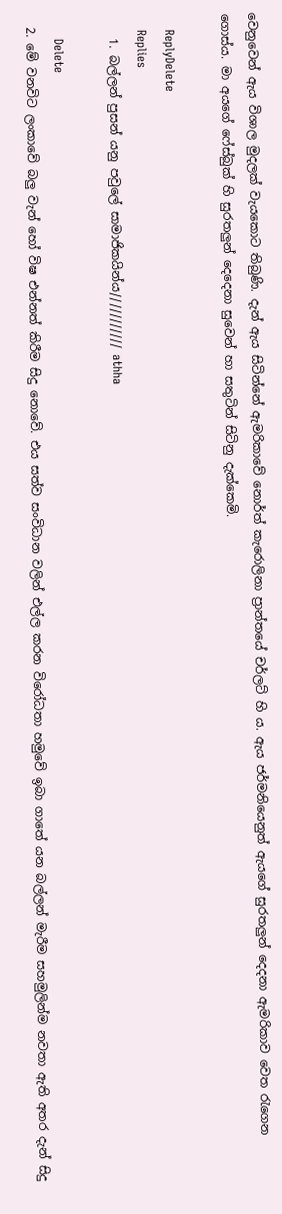වෙනුවෙන් ඇය විශාල මුදලක් වැයකොට තිබුණි. දැන් ඇය සිටින්නේ ඇමරිකාවේ නොර්ත් කැරොලිනා ප්‍රාන්තයේ චර්ලට් හි ය. ඇය ජර්මනියෙනුත් ඇයගේ සුරතලුන් දෙදනා ඇමරිකාව වෙත රැගෙන ගොස්ය. මා අයගේ ෆේස්බුක් හි සුරතලුන් දෙදෙනා සුවෙන් හා සතුටින් සිටිනු දැක්කෙමි.

    ReplyDelete
    Replies
    1. බල්ලන් පුසන් යනු පවුලේ සාමාජිකයින්ය/////////// athha

      Delete
  2. මේ වනවිට ලංකාවේ බලු වැන් හෝ විෂ එන්නත් කිරීම සිදු නොවේ. එය සත්ව සංවිධාන වලින් එල්ල කරන විරෝධතා හමුවේ ඉබා ගාතේ යන බල්ලන් මැරීම සහමුලින්ම නවතා ඇති අතර දැන් සිදු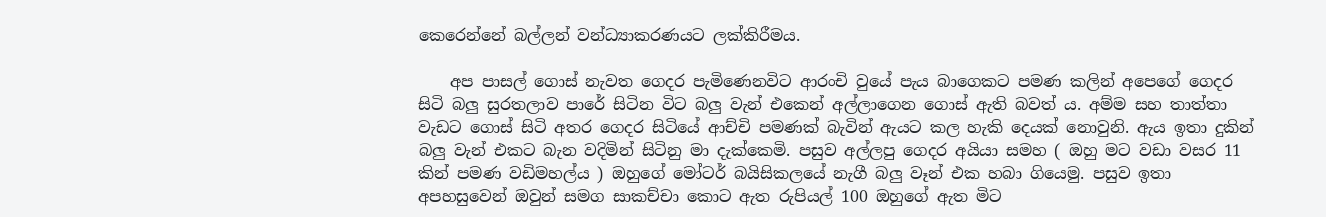කෙරෙන්නේ බල්ලන් වන්ධ්‍යාකරණයට ලක්කිරීමය.

    අප පාසල් ගොස් නැවත ගෙදර පැමිණෙනවිට ආරංචි වුයේ පැය බාගෙකට පමණ කලින් අපෙගේ ගෙදර සිටි බලු සුරතලාව පාරේ සිටින විට බලු වැන් එකෙන් අල්ලාගෙන ගොස් ඇති බවත් ය. අම්ම සහ තාත්තා වැඩට ගොස් සිටි අතර ගෙදර සිටියේ ආච්චි පමණක් බැවින් ඇයට කල හැකි දෙයක් නොවුනි. ඇය ඉතා දුකින් බලු වැන් එකට බැන වදිමින් සිටිනු මා දැක්කෙමි. පසුව අල්ලපු ගෙදර අයියා සමහ ( ඔහු මට වඩා වසර 11 කින් පමණ වඩිමහල්ය ) ඔහුගේ මෝටර් බයිසිකලයේ නැගී බලු වෑන් එක හබා ගියෙමු. පසුව ඉතා අපහසුවෙන් ඔවුන් සමග සාකච්චා කොට ඇත රුපියල් 100 ඔහුගේ ඇත මිට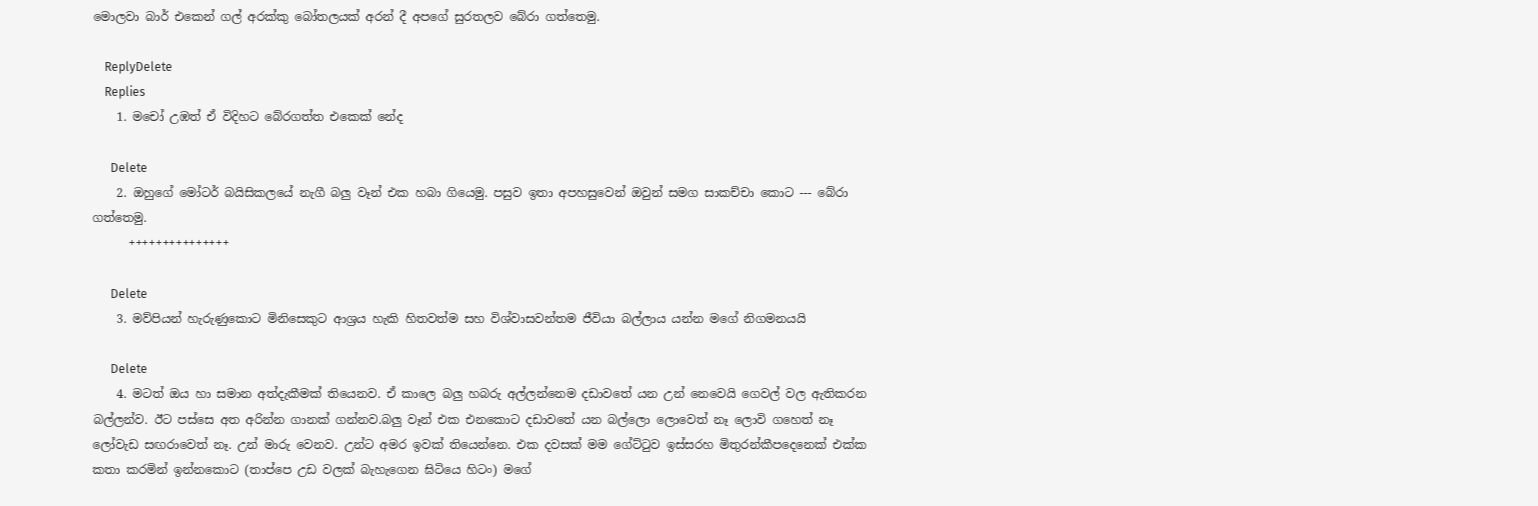මොලවා බාර් එකෙන් ගල් අරක්කු බෝතලයක් අරන් දී අපගේ සුරතලව බේරා ගත්තෙමු.

    ReplyDelete
    Replies
    1. මචෝ උඹත් ඒ විදිහට බේරගත්ත එකෙක් නේද

      Delete
    2. ඔහුගේ මෝටර් බයිසිකලයේ නැගී බලු වෑන් එක හබා ගියෙමු. පසුව ඉතා අපහසුවෙන් ඔවුන් සමග සාකච්චා කොට --- බේරා ගත්තෙමු.
      +++++++++++++++

      Delete
    3. මව්පියන් හැරුණුකොට මිනිසෙකුට ආශ්‍රය හැකි හිතවත්ම සහ විශ්වාසවන්තම ජීවියා බල්ලාය යන්න මගේ නිගමනයයි

      Delete
    4. මටත් ඔය හා සමාන අත්දැකීමක් තියෙනව. ඒ කාලෙ බලු හබරු අල්ලන්නෙම දඩාවතේ යන උන් නෙවෙයි ගෙවල් වල ඇතිකරන බල්ලන්ව. ඊට පස්සෙ අත අරින්න ගානක් ගන්නව.බලු වෑන් එක එනකොට දඩාවතේ යන බල්ලො ලොවෙත් නෑ ලොවි ගහෙත් නෑ ලෝවැඩ සඟරාවෙත් නෑ. උන් මාරු වෙනව. උන්ට අමර ඉවක් තියෙන්නෙ. එක දවසක් මම ගේට්‍ටුව ඉස්සරහ මිතුරන්කීපදෙනෙක් එක්ක කතා කරමින් ඉන්නකොට (තාප්පෙ උඩ වලක් බැහැගෙන ඝිටියෙ හිටං) මගේ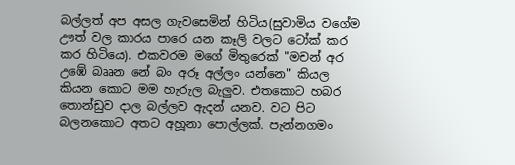බල්ලත් අප අසල ගැවසෙමින් හිටිය(සුවාමිය වගේම ඌත් වල කාරය පාරෙ යන කෑලි වලට ටෝක් කර කර හිටියෙ). එකවරම මගේ මිතුරෙක් "මචන් අර උඹේ බෲන නේ බං අරූ අල්ලං යන්නෙ" කියල කියන කොට මම හැරුල බැලුව. එතකොට හබර තොන්ඩුව දාල බල්ලව ඇදන් යනව. වට පිට බලනකොට අතට අහූනා පොල්ලක්. පැන්නගමං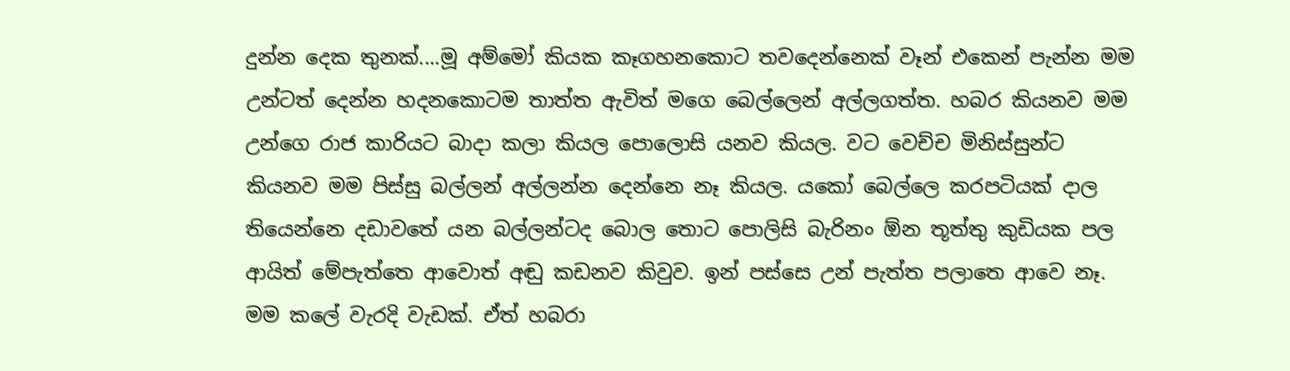දුන්න දෙක තුනක්....මූ අම්මෝ කියක කෑගහනකොට තවදෙන්නෙක් වෑන් එකෙන් පැන්න මම උන්ටත් දෙන්න හදනකොටම තාත්ත ඇවිත් මගෙ බෙල්ලෙන් අල්ලගත්ත. හබර කියනව මම උන්ගෙ රාජ කාරියට බාදා කලා කියල පොලොසි යනව කියල. වට වෙච්ච මිනිස්සුන්ට කියනව මම පිස්සු බල්ලන් අල්ලන්න දෙන්නෙ නෑ කියල. යකෝ බෙල්ලෙ කරපටියක් දාල තියෙන්නෙ දඩාවතේ යන බල්ලන්ටද බොල තොට පොලිසි බැරිනං ඕන තූත්තු කුඩියක පල ආයිත් මේපැත්තෙ ආවොත් අඬු කඩනව කිවුව. ඉන් පස්සෙ උන් පැත්ත පලාතෙ ආවෙ නෑ. මම කලේ වැරදි වැඩක්. ඒත් හබරා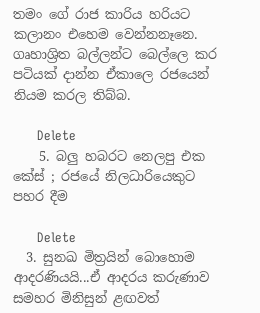තමං ගේ රාජ කාරිය හරියට කලානං එහෙම වෙන්නනෑනෙ. ගෘහාශ්‍රිත බල්ලන්ට බෙල්ලෙ කර පටියක් දාන්න ඒකාලෙ රජයෙන් නියම කරල තිබ්බ.

      Delete
    5. බලු හබරට නෙලපු එක කේස් ; රජයේ නිලධාරියෙකුට පහර දීම

      Delete
  3. සුනඛ මිත්‍රයින් බොහොම ආදරණියයි...ඒ ආදරය කරුණාව සමහර මිනිසුන් ළඟවත්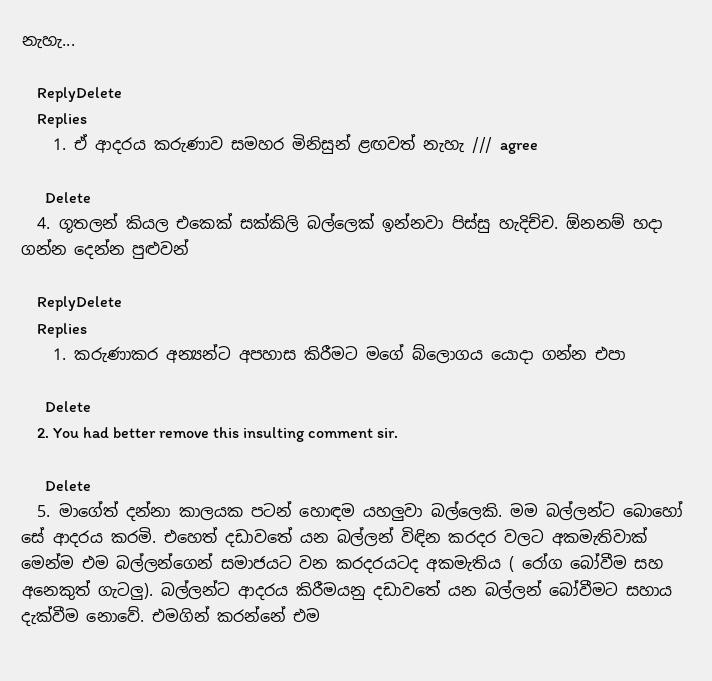නැහැ...

    ReplyDelete
    Replies
    1. ඒ ආදරය කරුණාව සමහර මිනිසුන් ළඟවත් නැහැ /// agree

      Delete
  4. ගූතලන් කියල එකෙක් සක්කිලි බල්ලෙක් ඉන්නවා පිස්සු හැදිච්ච. ඕනනම් හදා ගන්න දෙන්න පුළුවන්

    ReplyDelete
    Replies
    1. කරුණාකර අන්‍යන්ට අපහාස කිරීමට මගේ බ්ලොගය යොදා ගන්න එපා

      Delete
    2. You had better remove this insulting comment sir.

      Delete
  5. මාගේත් දන්නා කාලයක පටන් හොඳම යහලුවා බල්ලෙකි. මම බල්ලන්ට බොහෝ සේ ආදරය කරමි. එහෙත් දඩාවතේ යන බල්ලන් විඳින කරදර වලට අකමැතිවාක් මෙන්ම එම බල්ලන්ගෙන් සමාජයට වන කරදරයටද අකමැතිය ( රෝග බෝවීම සහ අනෙකුත් ගැටලු). බල්ලන්ට ආදරය කිරීමයනු දඩාවතේ යන බල්ලන් බෝවීමට සහාය දැක්වීම නොවේ. එමගින් කරන්නේ එම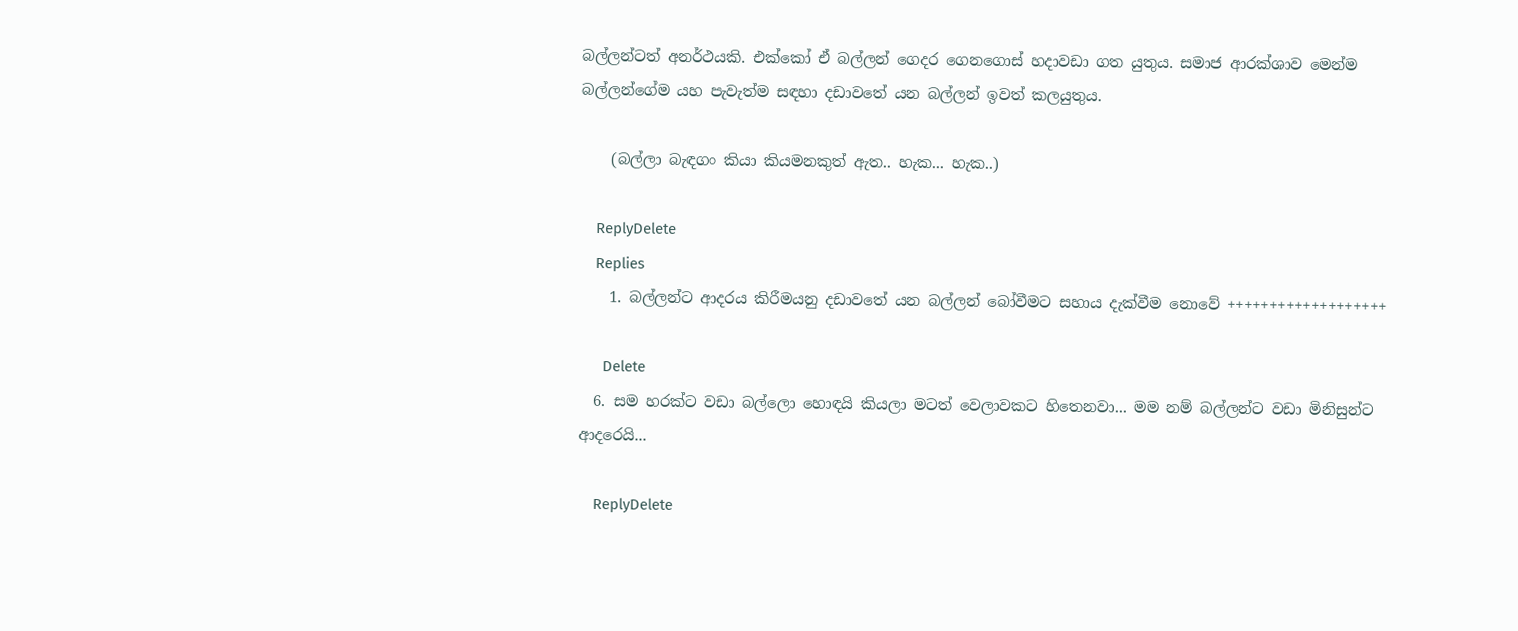බල්ලන්ටත් අනර්ථයකි. එක්කෝ ඒ බල්ලන් ගෙදර ගෙනගොස් හදාවඩා ගත යුතුය. සමාජ ආරක්ශාව මෙන්ම බල්ලන්ගේම යහ පැවැත්ම සඳහා දඩාවතේ යන බල්ලන් ඉවත් කලයුතුය.

    (බල්ලා බැඳගං කියා කියමනකුත් ඇත.. හැක... හැක..)

    ReplyDelete
    Replies
    1. බල්ලන්ට ආදරය කිරීමයනු දඩාවතේ යන බල්ලන් බෝවීමට සහාය දැක්වීම නොවේ +++++++++++++++++++

      Delete
  6. සම හරක්ට වඩා බල්ලො හොඳයි කියලා මටත් වෙලාවකට හිතෙනවා... මම නම් බල්ලන්ට වඩා මිනිසුන්ට ආදරෙයි...

    ReplyDelete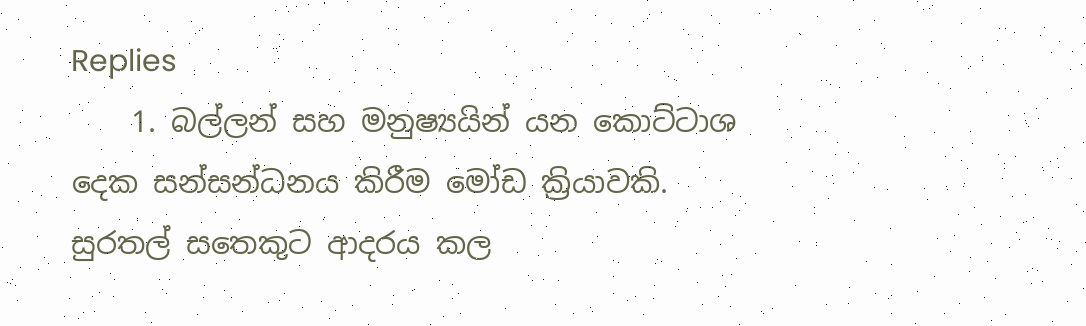Replies
    1. බල්ලන් සහ මනුෂ්‍යයින් යන කොට්ටාශ දෙක සන්සන්ධනය කිරීම මෝඩ ක්‍රියාවකි. සුරතල් සතෙකුට ආදරය කල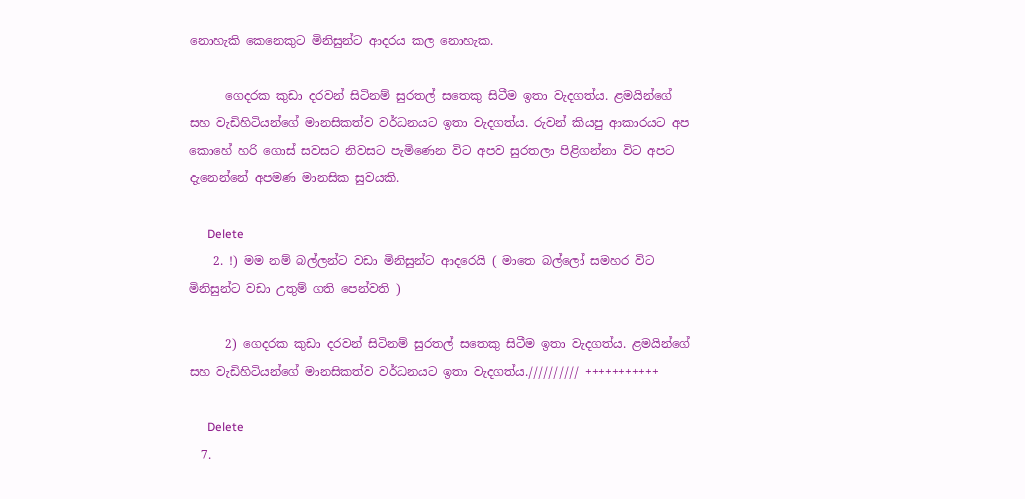නොහැකි කෙනෙකුට මිනිසුන්ට ආදරය කල නොහැක.

      ගෙදරක කුඩා දරවන් සිටිනම් සුරතල් සතෙකු සිටීම ඉතා වැදගත්ය. ළමයින්ගේ සහ වැඩිහිටියන්ගේ මානසිකත්ව වර්ධනයට ඉතා වැදගත්ය. රුවන් කියපු ආකාරයට අප කොහේ හරි ගොස් සවසට නිවසට පැමිණෙන විට අපව සුරතලා පිළිගන්නා විට අපට දැනෙන්නේ අපමණ මානසික සුවයකි.

      Delete
    2. !) මම නම් බල්ලන්ට වඩා මිනිසුන්ට ආදරෙයි ( මාතෙ බල්ලෝ සමහර විට මිනිසුන්ට වඩා උතුම් ගති පෙන්වති )

      2) ගෙදරක කුඩා දරවන් සිටිනම් සුරතල් සතෙකු සිටීම ඉතා වැදගත්ය. ළමයින්ගේ සහ වැඩිහිටියන්ගේ මානසිකත්ව වර්ධනයට ඉතා වැදගත්ය.////////// +++++++++++

      Delete
  7.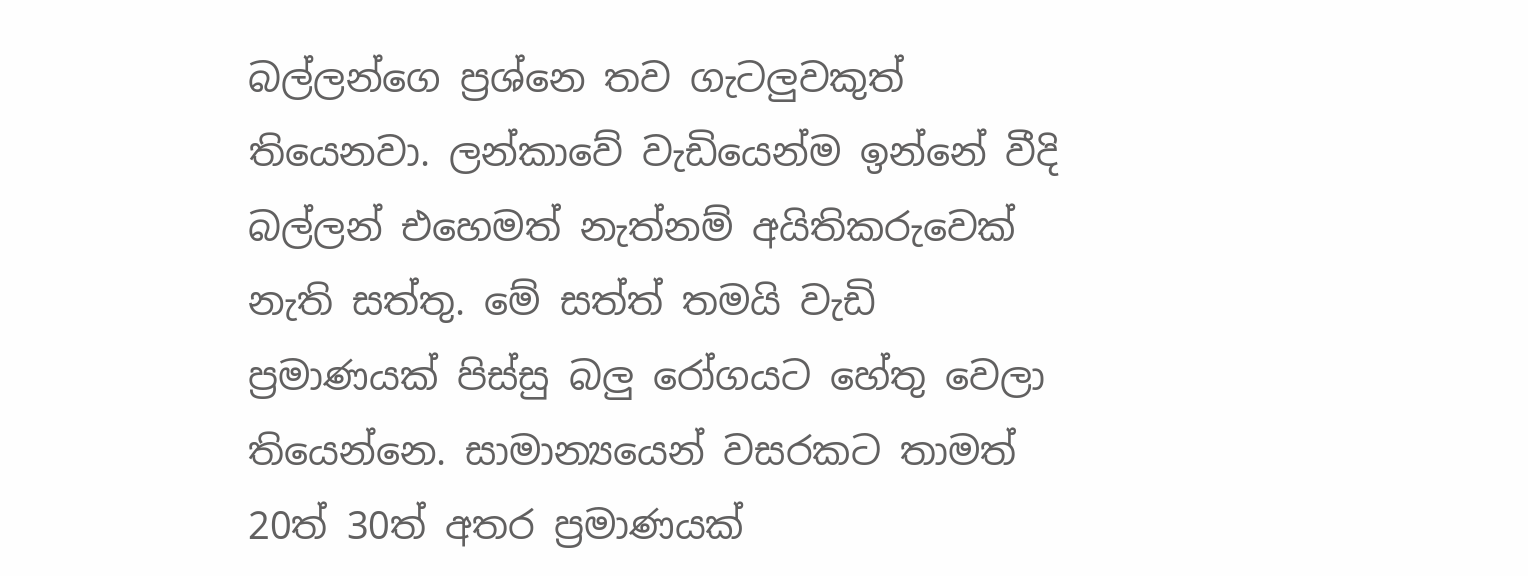බල්ලන්ගෙ ප්‍රශ්නෙ තව ගැටලුවකුත් තියෙනවා. ලන්කාවේ වැඩියෙන්ම ඉන්නේ වීදි බල්ලන් එහෙමත් නැත්නම් අයිතිකරුවෙක් නැති සත්තු. මේ සත්ත් තමයි වැඩි ප්‍රමාණයක් පිස්සු බලු රෝගයට හේතු වෙලා තියෙන්නෙ. සාමාන්‍යයෙන් වසරකට තාමත් 20ත් 30ත් අතර ප්‍රමාණයක්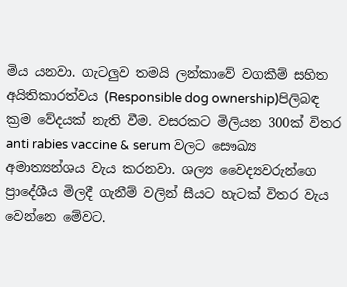මිය යනවා. ගැටලුව තමයි ලන්කාවේ වගකීම් සහිත අයිතිකාරත්වය (Responsible dog ownership)පිලිබඳ ක්‍රම වේදයක් නැති වීම. වසරකට මිලියන 300ක් විතර anti rabies vaccine & serum වලට සෞඛ්‍ය අමාත්‍යන්ශය වැය කරනවා. ශල්‍ය වෛද්‍යවරුන්ගෙ ප්‍රාදේශීය මිලදී ගැනීම් වලින් සීයට හැටක් විතර වැය වෙන්නෙ මේවට.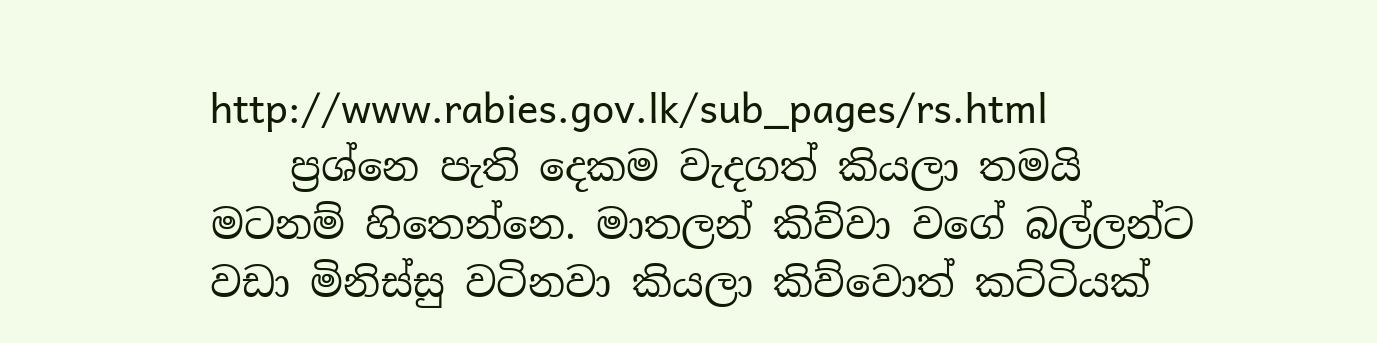http://www.rabies.gov.lk/sub_pages/rs.html
    ප්‍රශ්නෙ පැති දෙකම වැදගත් කියලා තමයි මටනම් හිතෙන්නෙ. මාතලන් කිව්වා වගේ බල්ලන්ට වඩා මිනිස්සු වටිනවා කියලා කිව්වොත් කට්ටියක්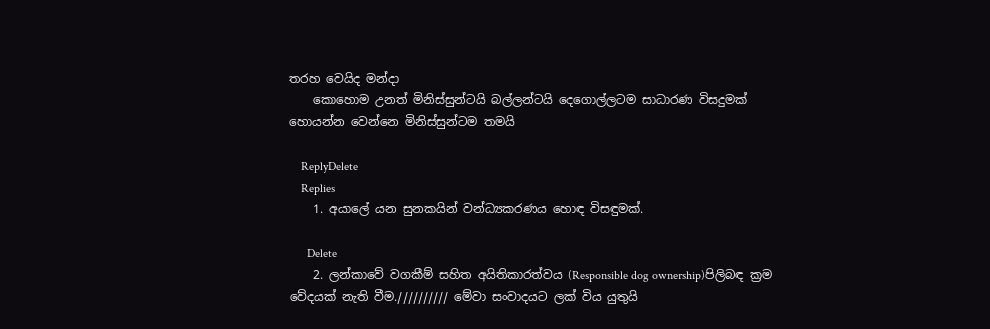තරහ වෙයිද මන්දා
    කොහොම උනත් මිනිස්සුන්ටයි බල්ලන්ටයි දෙගොල්ලටම සාධාරණ විසදුමක් හොයන්න වෙන්නෙ මිනිස්සුන්ටම තමයි

    ReplyDelete
    Replies
    1. අයාලේ යන සුනකයින් වන්ධ්‍යකරණය හොඳ විසඳුමක්.

      Delete
    2. ලන්කාවේ වගකීම් සහිත අයිතිකාරත්වය (Responsible dog ownership)පිලිබඳ ක්‍රම වේදයක් නැති වීම.////////// මේවා සංවාදයට ලක් විය යුතුයි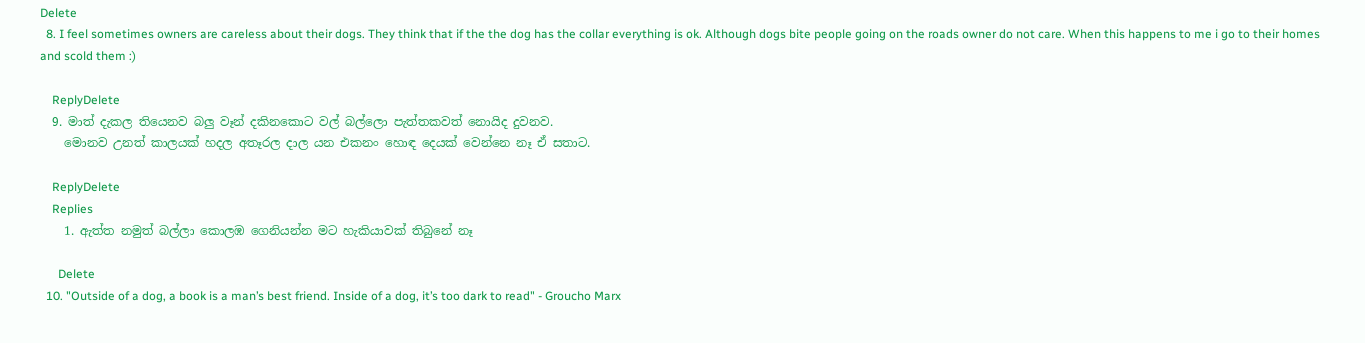Delete
  8. I feel sometimes owners are careless about their dogs. They think that if the the dog has the collar everything is ok. Although dogs bite people going on the roads owner do not care. When this happens to me i go to their homes and scold them :)

    ReplyDelete
  9. මාත් දැකල තියෙනව බලු වෑන් දකිනකොට වල් බල්ලො පැත්තකවත් නොයිද දුවනව.
    මොනව උනත් කාලයක් හදල අතෑරල දාල යන එකනං හොඳ දෙයක් වෙන්නෙ නෑ ඒ සතාට.

    ReplyDelete
    Replies
    1. ඇත්ත නමුත් බල්ලා කොලඹ ගෙනියන්න මට හැකියාවක් තිබුනේ නෑ

      Delete
  10. "Outside of a dog, a book is a man’s best friend. Inside of a dog, it’s too dark to read" - Groucho Marx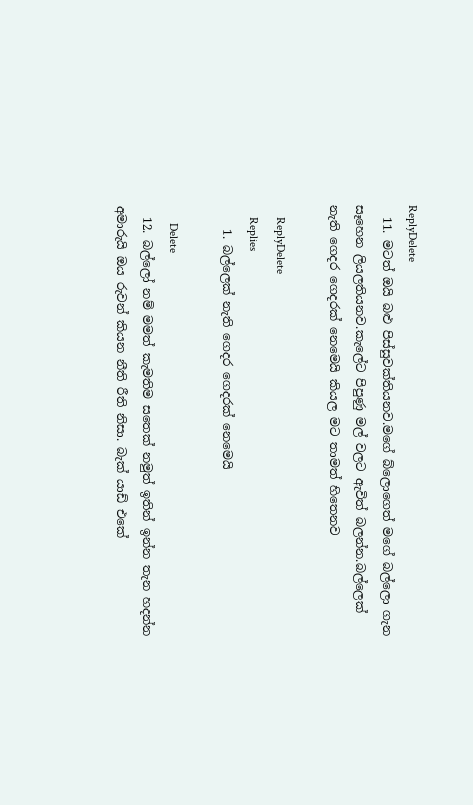ReplyDelete
  11. මටත් ඔයි බළු පිස්සුවක්තියනව.මගේ බ්ලොගෙත් මගේ බල්ලො ගැන සෑහෙන ලියලතියනව.කැලේට පිපුණු මල් වලට ඇවිත් බලන්න.බල්ලෙක් නැති ගෙදර ගෙදරක් නෙමෙයි කියල මට තාමත් හිතෙනව

    ReplyDelete
    Replies
    1. බල්ලෙක් නැති ගෙදර ගෙදරක් නෙමෙයි

      Delete
  12. බල්ලෝ නම් මමත් කැමතිම සතෙක් නමුත් ඉතින් ඉන්න තැන හදන්න අමාරුයි ඔය රුවන් කියන නීති රීති නිසා. බැක් යාඩ් එකේ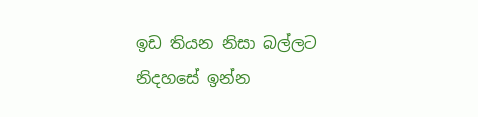ඉඩ තියන නිසා බල්ලට නිදහසේ ඉන්න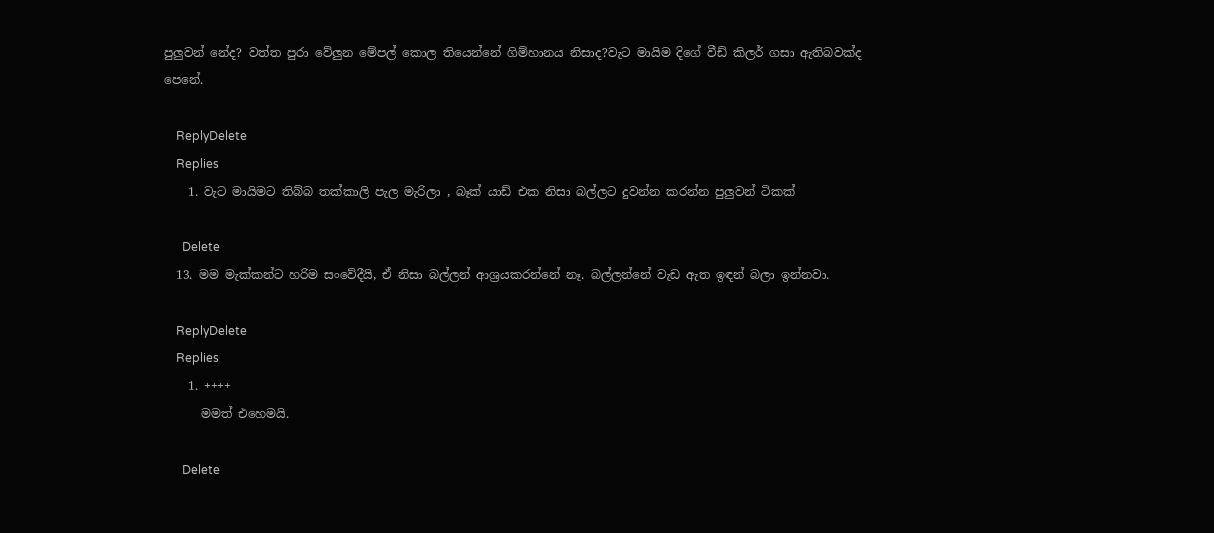පුලුවන් නේද? වත්ත පුරා වේලුන මේපල් කොල තියෙන්නේ ගිම්හානය නිසාද?වැට මායිම දිගේ වීඩ් කිලර් ගසා ඇතිබවක්ද පෙනේ.

    ReplyDelete
    Replies
    1. වැට මායිමට තිබ්බ තක්කාලි පැල මැරිලා , බෑක් යාඩ් එක නිසා බල්ලට දුවන්න කරන්න පුලුවන් ටිකක්

      Delete
  13. මම මැක්කන්ට හරිම සංවේදීයි, ඒ නිසා බල්ලන් ආශ්‍රයකරන්නේ නෑ. බල්ලන්නේ වැඩ ඇත ඉඳන් බලා ඉන්නවා.

    ReplyDelete
    Replies
    1. ++++
      මමත් එහෙමයි.

      Delete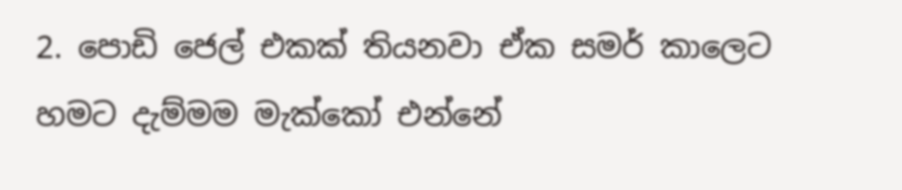2. පොඩි ජෙල් එකක් තියනවා ඒක සමර් කාලෙට හමට දැම්මම මැක්කෝ එන්නේ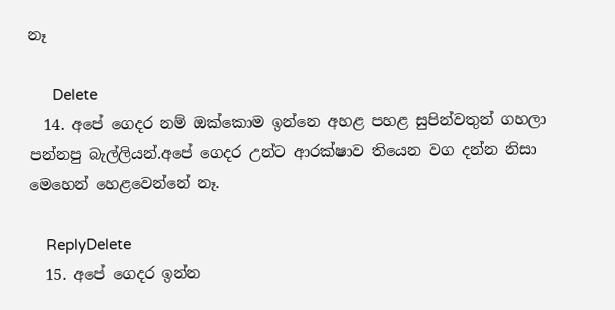නෑ

      Delete
  14. අපේ ගෙදර නම් ඔක්කොම ඉන්නෙ අහළ පහළ සුපින්වතුන් ගහලා පන්නපු බැල්ලියන්.අපේ ගෙදර උන්ට ආරක්ෂාව තියෙන වග දන්න නිසා මෙහෙන් හෙළවෙන්නේ නෑ.

    ReplyDelete
  15. අපේ ගෙදර ඉන්න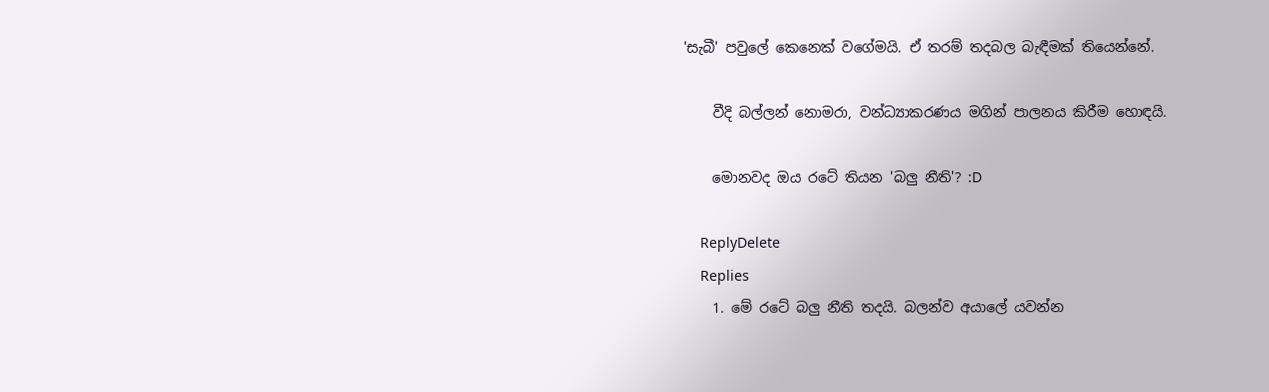'සැබී' පවුලේ කෙනෙක් වගේමයි. ඒ තරම් තදබල බැඳීමක් තියෙන්නේ.

    වීදි බල්ලන් නොමරා, වන්ධ්‍යාකරණය මගින් පාලනය කිරීම හොඳයි.

    මොනවද ඔය රටේ තියන 'බලු නීති'? :D

    ReplyDelete
    Replies
    1. මේ රටේ බලු නීති තදයි. බලන්ව අයාලේ යවන්න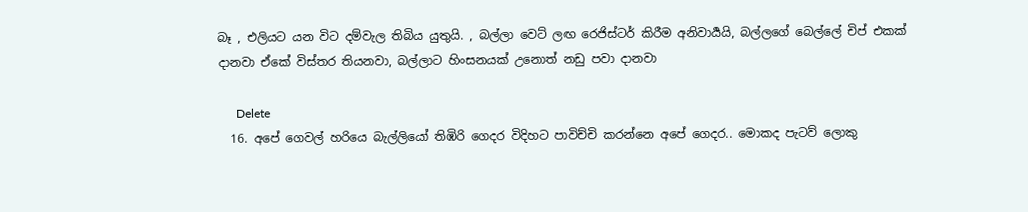බෑ , එලියට යන විට දම්වැල තිබිය යුතුයි. , බල්ලා වෙට් ලඟ රෙජිස්ටර් කිරීම අනිවාර්‍යයි, බල්ලගේ බෙල්ලේ චිප් එකක් දානවා ඒකේ විස්තර තියනවා, බල්ලාට හිංසනයක් උනොත් නඩු පවා දානවා

      Delete
  16. අපේ ගෙවල් හරියෙ බැල්ලියෝ තිඹිරි ගෙදර විදිහට පාවිච්චි කරන්නෙ අපේ ගෙදර.. මොකද පැටව් ලොකු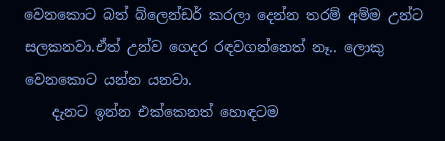වෙනකොට බත් බ්ලෙන්ඩර් කරලා දෙන්න තරම් අම්ම උන්ට සලකනවා.ඒත් උන්ව ගෙදර රඳවගන්නෙත් නෑ.. ලොකු වෙනකොට යන්න යනවා.
    දැනට ඉන්න එක්කෙනත් හොඳටම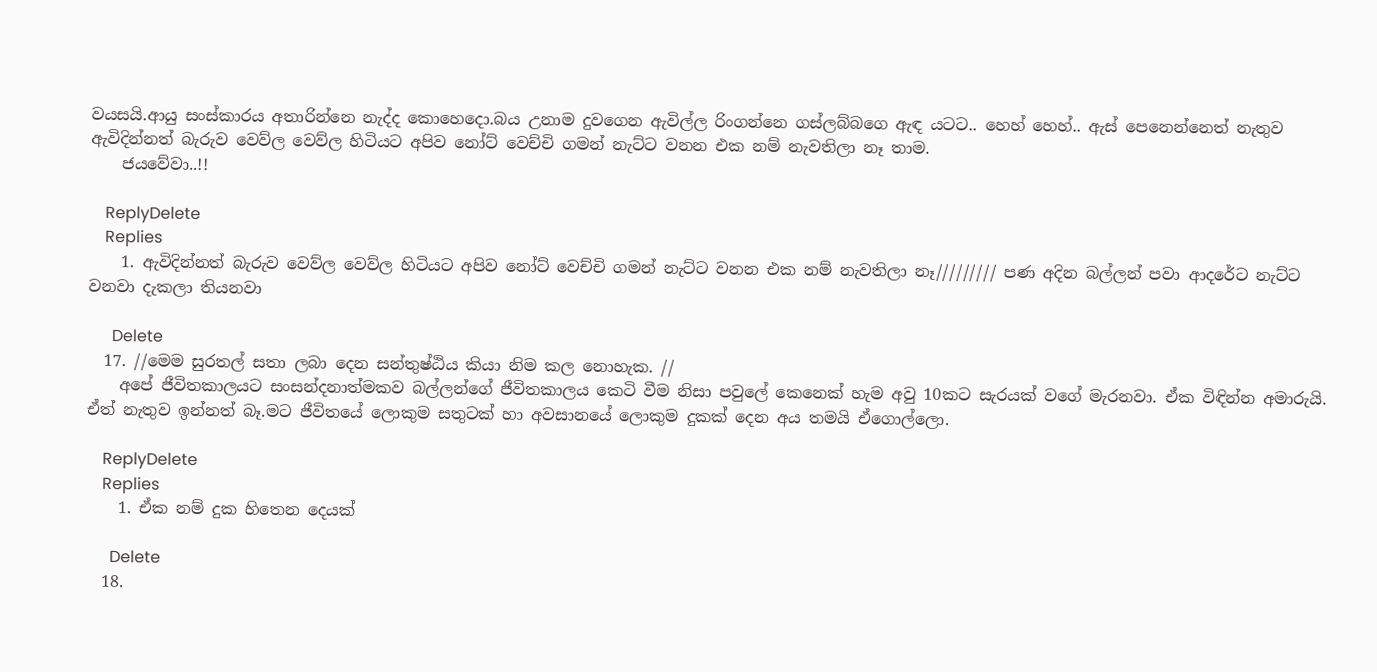වයසයි.ආයු සංස්කාරය අතාරින්නෙ නැද්ද කොහෙදො.බය උනාම දුවගෙන ඇවිල්ල රිංගන්නෙ ගස්ලබ්බගෙ ඇඳ යටට.. හෙහ් හෙහ්.. ඇස් පෙනෙන්නෙත් නැතුව ඇවිදින්නත් බැරුව වෙව්ල වෙව්ල හිටියට අපිව නෝට් වෙච්චි ගමන් නැට්ට වනන එක නම් නැවතිලා නෑ තාම.
    ජයවේවා..!!

    ReplyDelete
    Replies
    1. ඇවිදින්නත් බැරුව වෙව්ල වෙව්ල හිටියට අපිව නෝට් වෙච්චි ගමන් නැට්ට වනන එක නම් නැවතිලා නෑ///////// පණ අදින බල්ලන් පවා ආදරේට නැට්ට වනවා දැකලා තියනවා

      Delete
  17. //මෙම සුරතල් සතා ලබා දෙන සන්තුෂ්ඨිය කියා නිම කල නොහැක. //
    අපේ ජීවිතකාලයට සංසන්දනාත්මකව බල්ලන්ගේ ජීවිතකාලය කෙටි වීම නිසා පවුලේ කෙනෙක් හැම අවු 10කට සැරයක් වගේ මැරනවා. ඒක විඳින්න අමාරුයි. ඒත් නැතුව ඉන්නත් බෑ.මට ජීවිතයේ ලොකුම සතුටක් හා අවසානයේ ලොකුම දුකක් දෙන අය තමයි ඒගොල්ලො.

    ReplyDelete
    Replies
    1. ඒක නම් දුක හිතෙන දෙයක්

      Delete
  18.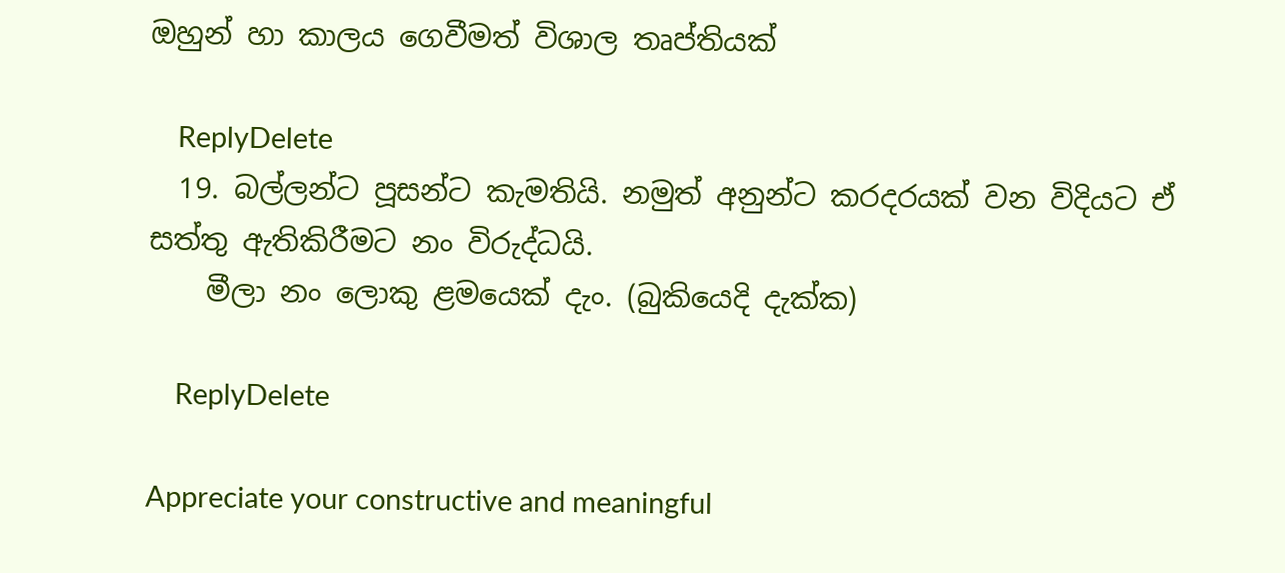ඔහුන් හා කාලය ගෙවීමත් විශාල තෘප්තියක්

    ReplyDelete
  19. බල්ලන්ට පූසන්ට කැමතියි. නමුත් අනුන්ට කරදරයක් වන විදියට ඒ සත්තු ඇතිකිරීමට නං විරුද්ධයි.
    මීලා නං ලොකු ළමයෙක් දැං. (බුකියෙදි දැක්ක)

    ReplyDelete

Appreciate your constructive and meaningful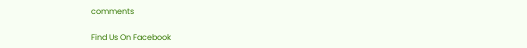comments

Find Us On Facebook